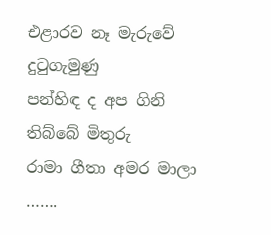එළාරව නෑ මැරුවේ දුටුගැමුණු
පන්හිඳ ද අප ගිනි තිබ්බේ මිතුරු
රාමා ගීතා අමර මාලා …….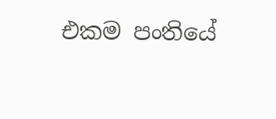එකම පංතියේ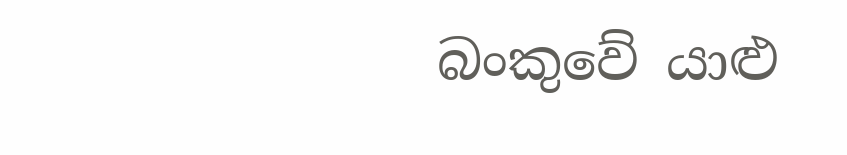බංකුවේ යාළු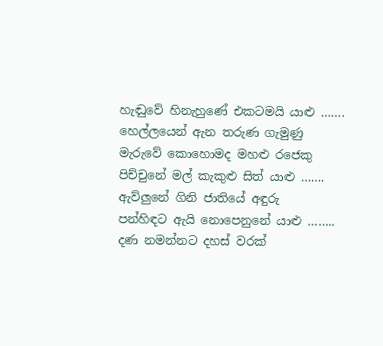හැඬුවේ හිනැහුණේ එකටමයි යාළු …….
හෙල්ලයෙන් ඇන තරුණ ගැමුණු
මැරුවේ කොහොමද මහළු රජෙකු
පිච්චුනේ මල් කැකුළු සිත් යාළු …….
ඇව්ලුනේ ගිනි ජාතියේ අඳුරු
පන්හිඳට ඇයි නොපෙනුනේ යාළු ……..
දණ නමන්නට දහස් වරක්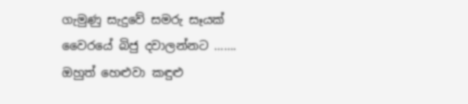ගැමුණු සැදුවේ සමරු සෑයක්
වෛරයේ බිජු දවාලන්නට …….
ඔහුත් හෙළුවා කඳුළු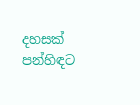දහසක්
පන්හිඳට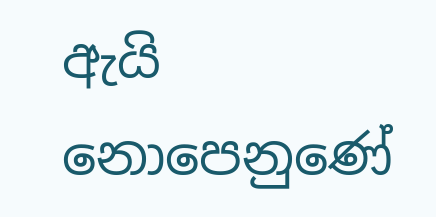ඇයි නොපෙනුණේ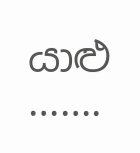යාළු …….